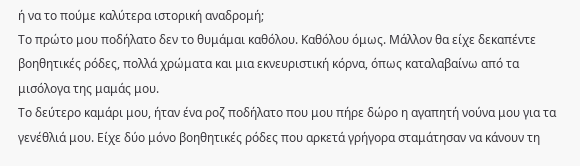ή να το πούμε καλύτερα ιστορική αναδρομή;
Το πρώτο μου ποδήλατο δεν το θυμάμαι καθόλου. Καθόλου όμως. Μάλλον θα είχε δεκαπέντε βοηθητικές ρόδες, πολλά χρώματα και μια εκνευριστική κόρνα, όπως καταλαβαίνω από τα μισόλογα της μαμάς μου.
Το δεύτερο καμάρι μου, ήταν ένα ροζ ποδήλατο που μου πήρε δώρο η αγαπητή νούνα μου για τα γενέθλιά μου. Είχε δύο μόνο βοηθητικές ρόδες που αρκετά γρήγορα σταμάτησαν να κάνουν τη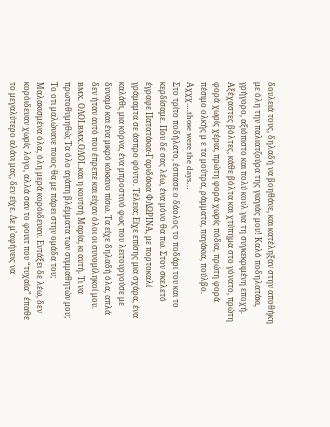δουλειά τους, δηλαδή να βοηθάνε, και κατέληξαν στην αποθήκη με όλη την παλιατζούρα της γιαγιάς μου! Καλό ποδηλατάκι, γρήγορο, αξιόπιστο και πολύ κουλ για τη συγκεκριμένη εποχή. Αξέχαστες βόλτες, κάθε βόλτα και χτύπημα στο γόνατο, πρώτη φορά χωρίς χέρια, πρώτη φορά χωρίς πόδια, πρώτη φορά πέσιμο ολκής μ ε τα μούτρα, ράμματα, παγάκια, πούλβο. Αχχχ….those were the days…
Στο τρίτο ποδήλατο, έσπασε ο δάολος το ποδάρι του και το κερδίσαμε. Που δε σας λέω, ένα μόνο θα πω. Στον σκελετό έγραφε Πατατάκια-Γαριδάκια ΦΛΩΡΙΝΑ, με πορτοκαλί γράμαμτα σε άσπρο φόντο. Τέλεια; Είχε επίσης μια σχάρα, ένα καλάθι, μια κόρνα, ένα μπροστινό φως που λειτουργούσε με δυναμό και ένα μικρό κόκκινο πίσω. Τα είχε δηλαδή όλα, απλά δεν ήταν αυτό που έπρεπε και είχαν όλοι οι συνομίληκοί μου. BMX. ΟΛΟΙ.BMX.ΟΛΟΙ..και η κουτσή Μαρία, κι αυτή. Τι να πρωτοθυμηθώ; Τα όλο αγάπη βλέμματα των συμμαθητών μου; Το οτι μαλώνανε ποιος θα με πάρει στην ομάδα του; Μαλακισμένα όλα, όλη μερά κορόιδευαν. Εντάξει δε λέω, δεν κορόιδευαν χωρίς λόγο, αλλά σαν το φουιτ που “τυχαία” έπαθε το μεγαλύτερο αλάνι μας, δεν είχε. Δε μ’αφήνεις να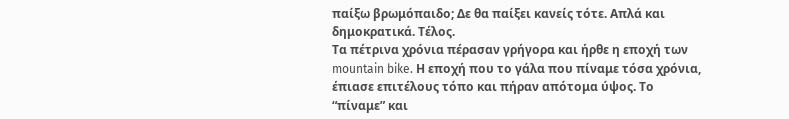παίξω βρωμόπαιδο; Δε θα παίξει κανείς τότε. Απλά και δημοκρατικά. Τέλος.
Τα πέτρινα χρόνια πέρασαν γρήγορα και ήρθε η εποχή των mountain bike. Η εποχή που το γάλα που πίναμε τόσα χρόνια, έπιασε επιτέλους τόπο και πήραν απότομα ύψος. Το “πίναμε” και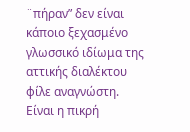¨πήραν” δεν είναι κάποιο ξεχασμένο γλωσσικό ιδίωμα της αττικής διαλέκτου φίλε αναγνώστη. Είναι η πικρή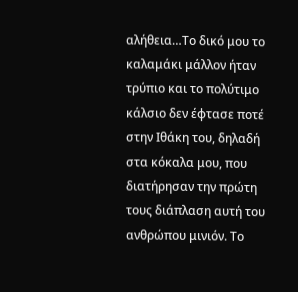αλήθεια…Το δικό μου το καλαμάκι μάλλον ήταν τρύπιο και το πολύτιμο κάλσιο δεν έφτασε ποτέ στην Ιθάκη του, δηλαδή στα κόκαλα μου, που διατήρησαν την πρώτη τους διάπλαση αυτή του ανθρώπου μινιόν. Το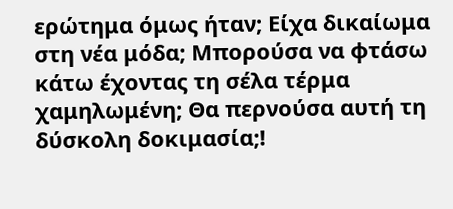ερώτημα όμως ήταν; Είχα δικαίωμα στη νέα μόδα; Μπορούσα να φτάσω κάτω έχοντας τη σέλα τέρμα χαμηλωμένη; Θα περνούσα αυτή τη δύσκολη δοκιμασία;!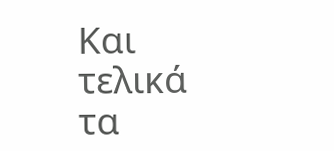Και τελικά τα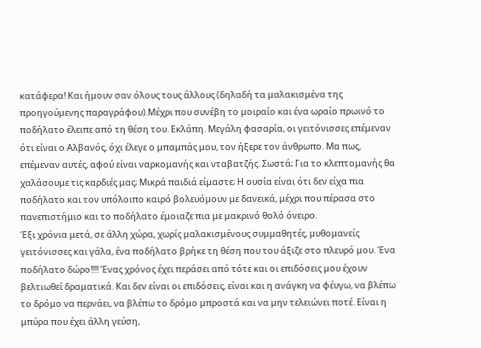κατάφερα! Και ήμουν σαν όλους τους άλλους (δηλαδή τα μαλακισμένα της προηγούμενης παραγράφου).Μέχρι που συνέβη το μοιραίο και ένα ωραίο πρωινό το ποδήλατο έλειπε από τη θέση του. Εκλάπη. Μεγάλη φασαρία, οι γειτόνισσες επέμεναν ότι είναι ο Αλβανός, όχι έλεγε ο μπαμπάς μου, τον ήξερε τον άνθρωπο. Μα πως, επέμεναν αυτές, αφού είναι ναρκομανής και νταβατζής. Σωστά; Για το κλεπτομανής θα χαλάσουμε τις καρδιές μας; Μικρά παιδιά είμαστε; Η ουσία είναι ότι δεν είχα πια ποδήλατο και τον υπόλοιπο καιρό βολευόμουν με δανεικά, μέχρι που πέρασα στο πανεπιστήμιο και το ποδήλατο έμοιαζε πια με μακρινό θολό όνειρο.
Έξι χρόνια μετά, σε άλλη χώρα, χωρίς μαλακισμένους συμμαθητές, μυθομανείς γειτόνισσες και γάλα, ένα ποδήλατο βρήκε τη θέση που του άξιζε στο πλευρό μου. Ένα ποδήλατο δώρο!!!! Ένας χρόνος έχει περάσει από τότε και οι επιδόσεις μου έχουν βελτιωθεί δραματικά. Και δεν είναι οι επιδόσεις, είναι και η ανάγκη να φέυγω, να βλέπω το δρόμο να περνάει, να βλέπω το δρόμο μπροστά και να μην τελειώνει ποτέ. Είναι η μπύρα που έχει άλλη γεύση,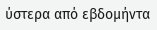ύστερα από εβδομήντα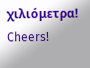χιλιόμετρα! Cheers!